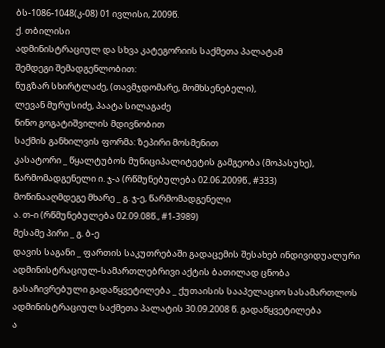ბს-1086-1048(კ-08) 01 ივლისი, 2009წ.
ქ. თბილისი
ადმინისტრაციულ და სხვა კატეგორიის საქმეთა პალატამ
შემდეგი შემადგენლობით:
ნუგზარ სხირტლაძე, (თავმჯდომარე, მომხსენებელი),
ლევან მურუსიძე, პაატა სილაგაძე
ნინო გოგატიშვილის მდივნობით
საქმის განხილვის ფორმა: ზეპირი მოსმენით
კასატორი _ წყალტუბოს მუნიციპალიტეტის გამგეობა (მოპასუხე),
წარმომადგენელი ი. ჯ-ა (რწმუნებულება 02.06.2009წ., #333)
მოწინააღმდეგე მხარე _ გ. ჯ-ე, წარმომადგენელი
ა. თ-ი (რწმუნებულება 02.09.08წ., #1-3989)
მესამე პირი _ გ. ბ-ე
დავის საგანი _ ფართის საკუთრებაში გადაცემის შესახებ ინდივიდუალური ადმინისტრაციულ-სამართლებრივი აქტის ბათილად ცნობა
გასაჩივრებული გადაწყვეტილება _ ქუთაისის სააპელაციო სასამართლოს ადმინისტრაციულ საქმეთა პალატის 30.09.2008 წ. გადაწყვეტილება
ა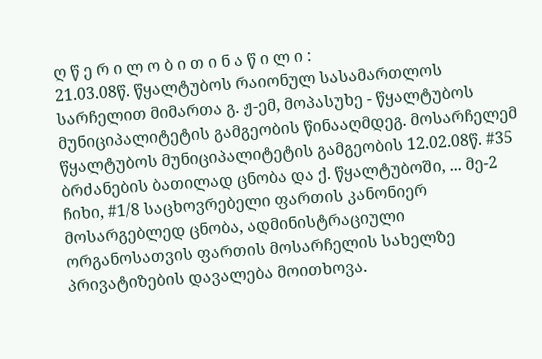ღ წ ე რ ი ლ ო ბ ი თ ი ნ ა წ ი ლ ი :
21.03.08წ. წყალტუბოს რაიონულ სასამართლოს სარჩელით მიმართა გ. ჟ-ემ, მოპასუხე - წყალტუბოს მუნიციპალიტეტის გამგეობის წინააღმდეგ. მოსარჩელემ წყალტუბოს მუნიციპალიტეტის გამგეობის 12.02.08წ. #35 ბრძანების ბათილად ცნობა და ქ. წყალტუბოში, ... მე-2 ჩიხი, #1/8 საცხოვრებელი ფართის კანონიერ მოსარგებლედ ცნობა, ადმინისტრაციული ორგანოსათვის ფართის მოსარჩელის სახელზე პრივატიზების დავალება მოითხოვა.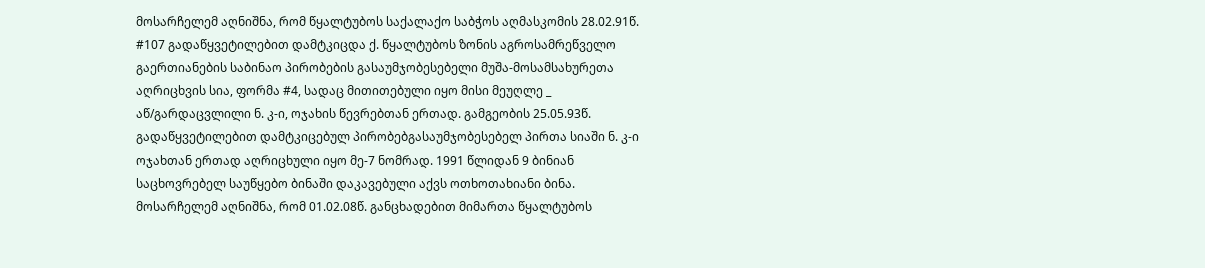მოსარჩელემ აღნიშნა, რომ წყალტუბოს საქალაქო საბჭოს აღმასკომის 28.02.91წ. #107 გადაწყვეტილებით დამტკიცდა ქ. წყალტუბოს ზონის აგროსამრეწველო გაერთიანების საბინაო პირობების გასაუმჯობესებელი მუშა-მოსამსახურეთა აღრიცხვის სია, ფორმა #4, სადაც მითითებული იყო მისი მეუღლე _ აწ/გარდაცვლილი ნ. კ-ი, ოჯახის წევრებთან ერთად. გამგეობის 25.05.93წ. გადაწყვეტილებით დამტკიცებულ პირობებგასაუმჯობესებელ პირთა სიაში ნ. კ-ი ოჯახთან ერთად აღრიცხული იყო მე-7 ნომრად. 1991 წლიდან 9 ბინიან საცხოვრებელ საუწყებო ბინაში დაკავებული აქვს ოთხოთახიანი ბინა. მოსარჩელემ აღნიშნა, რომ 01.02.08წ. განცხადებით მიმართა წყალტუბოს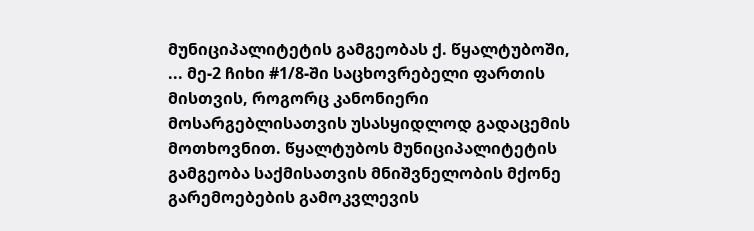მუნიციპალიტეტის გამგეობას ქ. წყალტუბოში, ... მე-2 ჩიხი #1/8-ში საცხოვრებელი ფართის მისთვის, როგორც კანონიერი მოსარგებლისათვის უსასყიდლოდ გადაცემის მოთხოვნით. წყალტუბოს მუნიციპალიტეტის გამგეობა საქმისათვის მნიშვნელობის მქონე გარემოებების გამოკვლევის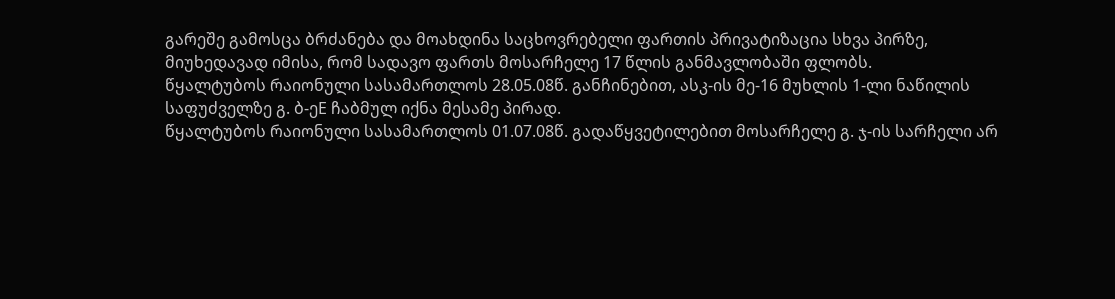გარეშე გამოსცა ბრძანება და მოახდინა საცხოვრებელი ფართის პრივატიზაცია სხვა პირზე, მიუხედავად იმისა, რომ სადავო ფართს მოსარჩელე 17 წლის განმავლობაში ფლობს.
წყალტუბოს რაიონული სასამართლოს 28.05.08წ. განჩინებით, ასკ-ის მე-16 მუხლის 1-ლი ნაწილის საფუძველზე გ. ბ-ეE ჩაბმულ იქნა მესამე პირად.
წყალტუბოს რაიონული სასამართლოს 01.07.08წ. გადაწყვეტილებით მოსარჩელე გ. ჯ-ის სარჩელი არ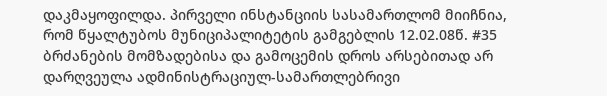დაკმაყოფილდა. პირველი ინსტანციის სასამართლომ მიიჩნია, რომ წყალტუბოს მუნიციპალიტეტის გამგებლის 12.02.08წ. #35 ბრძანების მომზადებისა და გამოცემის დროს არსებითად არ დარღვეულა ადმინისტრაციულ-სამართლებრივი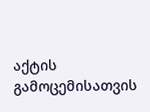აქტის გამოცემისათვის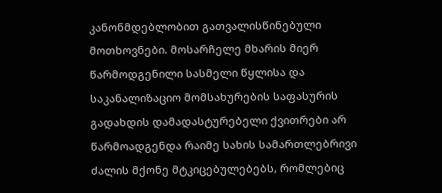კანონმდებლობით გათვალისწინებული მოთხოვნები. მოსარჩელე მხარის მიერ წარმოდგენილი სასმელი წყლისა და საკანალიზაციო მომსახურების საფასურის გადახდის დამადასტურებელი ქვითრები არ წარმოადგენდა რაიმე სახის სამართლებრივი ძალის მქონე მტკიცებულებებს, რომლებიც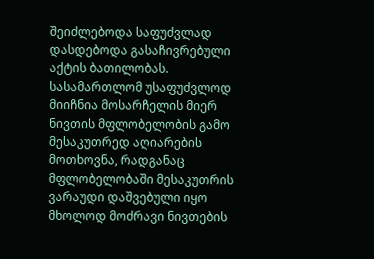შეიძლებოდა საფუძვლად დასდებოდა გასაჩივრებული აქტის ბათილობას. სასამართლომ უსაფუძვლოდ მიიჩნია მოსარჩელის მიერ ნივთის მფლობელობის გამო მესაკუთრედ აღიარების მოთხოვნა, რადგანაც მფლობელობაში მესაკუთრის ვარაუდი დაშვებული იყო მხოლოდ მოძრავი ნივთების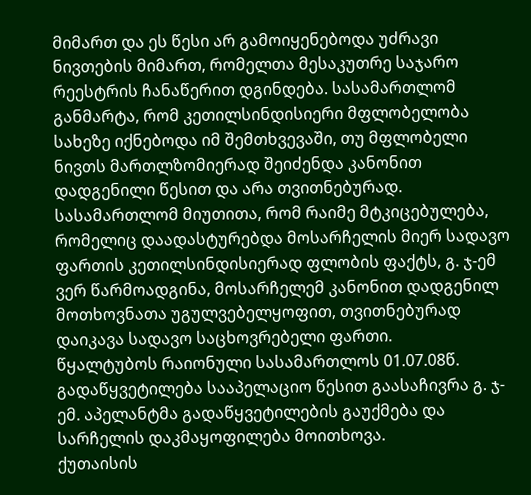მიმართ და ეს წესი არ გამოიყენებოდა უძრავი ნივთების მიმართ, რომელთა მესაკუთრე საჯარო რეესტრის ჩანაწერით დგინდება. სასამართლომ განმარტა, რომ კეთილსინდისიერი მფლობელობა სახეზე იქნებოდა იმ შემთხვევაში, თუ მფლობელი ნივთს მართლზომიერად შეიძენდა კანონით დადგენილი წესით და არა თვითნებურად. სასამართლომ მიუთითა, რომ რაიმე მტკიცებულება, რომელიც დაადასტურებდა მოსარჩელის მიერ სადავო ფართის კეთილსინდისიერად ფლობის ფაქტს, გ. ჯ-ემ ვერ წარმოადგინა, მოსარჩელემ კანონით დადგენილ მოთხოვნათა უგულვებელყოფით, თვითნებურად დაიკავა სადავო საცხოვრებელი ფართი.
წყალტუბოს რაიონული სასამართლოს 01.07.08წ. გადაწყვეტილება სააპელაციო წესით გაასაჩივრა გ. ჯ-ემ. აპელანტმა გადაწყვეტილების გაუქმება და სარჩელის დაკმაყოფილება მოითხოვა.
ქუთაისის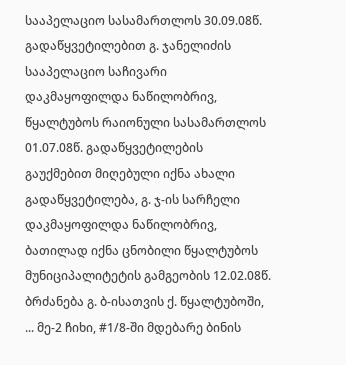სააპელაციო სასამართლოს 30.09.08წ. გადაწყვეტილებით გ. ჯანელიძის სააპელაციო საჩივარი დაკმაყოფილდა ნაწილობრივ, წყალტუბოს რაიონული სასამართლოს 01.07.08წ. გადაწყვეტილების გაუქმებით მიღებული იქნა ახალი გადაწყვეტილება, გ. ჯ-ის სარჩელი დაკმაყოფილდა ნაწილობრივ, ბათილად იქნა ცნობილი წყალტუბოს მუნიციპალიტეტის გამგეობის 12.02.08წ. ბრძანება გ. ბ-ისათვის ქ. წყალტუბოში, ... მე-2 ჩიხი, #1/8-ში მდებარე ბინის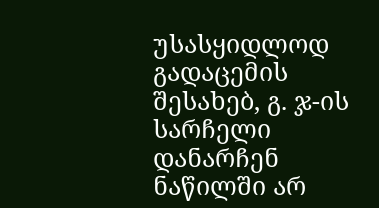უსასყიდლოდ გადაცემის შესახებ, გ. ჯ-ის სარჩელი დანარჩენ ნაწილში არ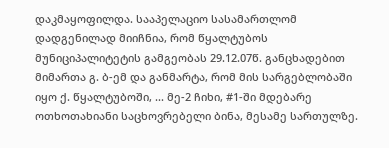დაკმაყოფილდა. სააპელაციო სასამართლომ დადგენილად მიიჩნია, რომ წყალტუბოს მუნიციპალიტეტის გამგეობას 29.12.07წ. განცხადებით მიმართა გ. ბ-ემ და განმარტა, რომ მის სარგებლობაში იყო ქ. წყალტუბოში, ... მე-2 ჩიხი, #1-ში მდებარე ოთხოთახიანი საცხოვრებელი ბინა, მესამე სართულზე.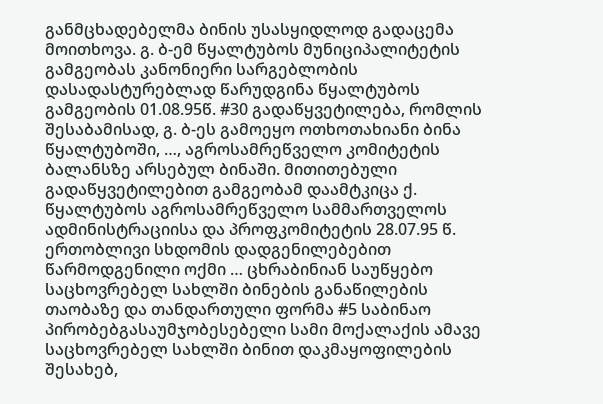განმცხადებელმა ბინის უსასყიდლოდ გადაცემა მოითხოვა. გ. ბ-ემ წყალტუბოს მუნიციპალიტეტის გამგეობას კანონიერი სარგებლობის დასადასტურებლად წარუდგინა წყალტუბოს გამგეობის 01.08.95წ. #30 გადაწყვეტილება, რომლის შესაბამისად, გ. ბ-ეს გამოეყო ოთხოთახიანი ბინა წყალტუბოში, …, აგროსამრეწველო კომიტეტის ბალანსზე არსებულ ბინაში. მითითებული გადაწყვეტილებით გამგეობამ დაამტკიცა ქ. წყალტუბოს აგროსამრეწველო სამმართველოს ადმინისტრაციისა და პროფკომიტეტის 28.07.95 წ. ერთობლივი სხდომის დადგენილებებით წარმოდგენილი ოქმი … ცხრაბინიან საუწყებო საცხოვრებელ სახლში ბინების განაწილების თაობაზე და თანდართული ფორმა #5 საბინაო პირობებგასაუმჯობესებელი სამი მოქალაქის ამავე საცხოვრებელ სახლში ბინით დაკმაყოფილების შესახებ,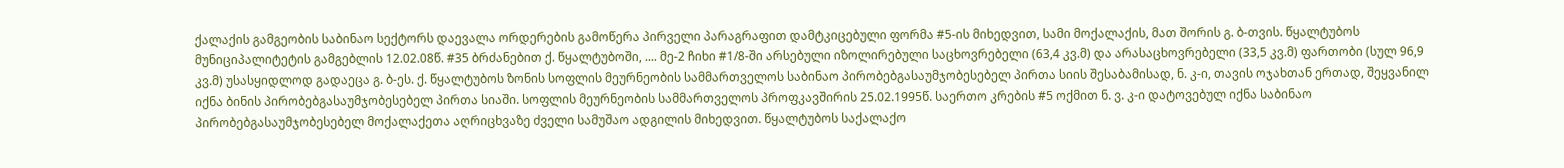ქალაქის გამგეობის საბინაო სექტორს დაევალა ორდერების გამოწერა პირველი პარაგრაფით დამტკიცებული ფორმა #5-ის მიხედვით, სამი მოქალაქის, მათ შორის გ. ბ-თვის. წყალტუბოს მუნიციპალიტეტის გამგებლის 12.02.08წ. #35 ბრძანებით ქ. წყალტუბოში, .... მე-2 ჩიხი #1/8-ში არსებული იზოლირებული საცხოვრებელი (63,4 კვ.მ) და არასაცხოვრებელი (33,5 კვ.მ) ფართობი (სულ 96,9 კვ.მ) უსასყიდლოდ გადაეცა გ. ბ-ეს. ქ. წყალტუბოს ზონის სოფლის მეურნეობის სამმართველოს საბინაო პირობებგასაუმჯობესებელ პირთა სიის შესაბამისად, ნ. კ-ი, თავის ოჯახთან ერთად, შეყვანილ იქნა ბინის პირობებგასაუმჯობესებელ პირთა სიაში. სოფლის მეურნეობის სამმართველოს პროფკავშირის 25.02.1995წ. საერთო კრების #5 ოქმით ნ. ვ. კ-ი დატოვებულ იქნა საბინაო პირობებგასაუმჯობესებელ მოქალაქეთა აღრიცხვაზე ძველი სამუშაო ადგილის მიხედვით. წყალტუბოს საქალაქო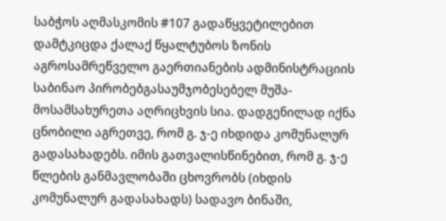საბჭოს აღმასკომის #107 გადაწყვეტილებით დამტკიცდა ქალაქ წყალტუბოს ზონის აგროსამრეწველო გაერთიანების ადმინისტრაციის საბინაო პირობებგასაუმჯობესებელ მუშა-მოსამსახურეთა აღრიცხვის სია. დადგენილად იქნა ცნობილი აგრეთვე, რომ გ. ჯ-ე იხდიდა კომუნალურ გადასახადებს. იმის გათვალისწინებით, რომ გ. ჯ-ე წლების განმავლობაში ცხოვრობს (იხდის კომუნალურ გადასახადს) სადავო ბინაში,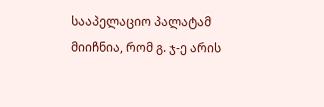სააპელაციო პალატამ მიიჩნია, რომ გ. ჯ-ე არის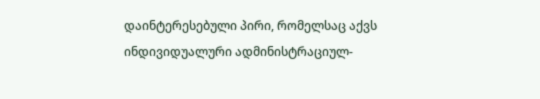დაინტერესებული პირი, რომელსაც აქვს ინდივიდუალური ადმინისტრაციულ-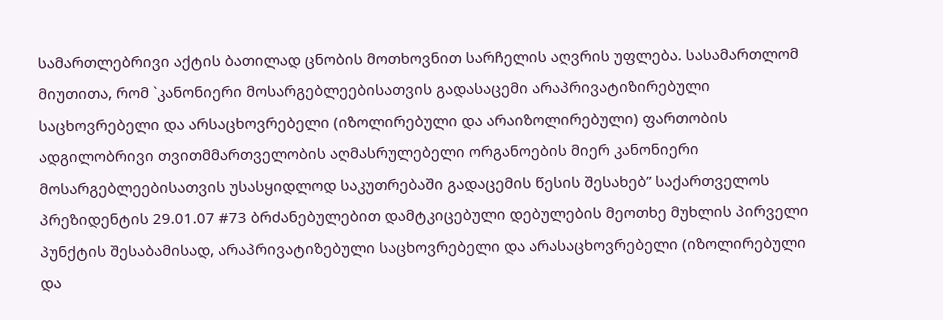სამართლებრივი აქტის ბათილად ცნობის მოთხოვნით სარჩელის აღვრის უფლება. სასამართლომ მიუთითა, რომ `კანონიერი მოსარგებლეებისათვის გადასაცემი არაპრივატიზირებული საცხოვრებელი და არსაცხოვრებელი (იზოლირებული და არაიზოლირებული) ფართობის ადგილობრივი თვითმმართველობის აღმასრულებელი ორგანოების მიერ კანონიერი მოსარგებლეებისათვის უსასყიდლოდ საკუთრებაში გადაცემის წესის შესახებ” საქართველოს პრეზიდენტის 29.01.07 #73 ბრძანებულებით დამტკიცებული დებულების მეოთხე მუხლის პირველი პუნქტის შესაბამისად, არაპრივატიზებული საცხოვრებელი და არასაცხოვრებელი (იზოლირებული და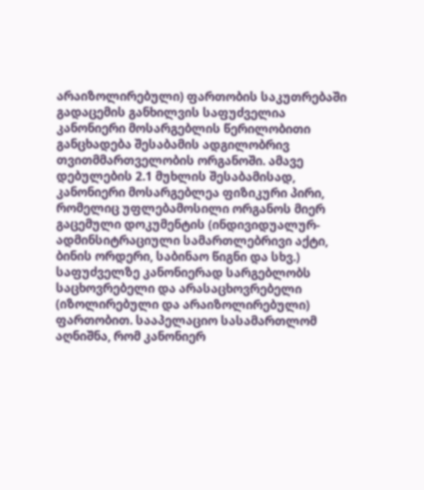არაიზოლირებული) ფართობის საკუთრებაში გადაცემის განხილვის საფუძველია კანონიერი მოსარგებლის წერილობითი განცხადება შესაბამის ადგილობრივ თვითმმართველობის ორგანოში. ამავე დებულების 2.1 მუხლის შესაბამისად, კანონიერი მოსარგებლეა ფიზიკური პირი, რომელიც უფლებამოსილი ორგანოს მიერ გაცემული დოკუმენტის (ინდივიდუალურ-ადმინსიტრაციული სამართლებრივი აქტი, ბინის ორდერი, საბინაო წიგნი და სხვ.) საფუძველზე კანონიერად სარგებლობს საცხოვრებელი და არასაცხოვრებელი (იზოლირებული და არაიზოლირებული) ფართობით. სააპელაციო სასამართლომ აღნიშნა, რომ კანონიერ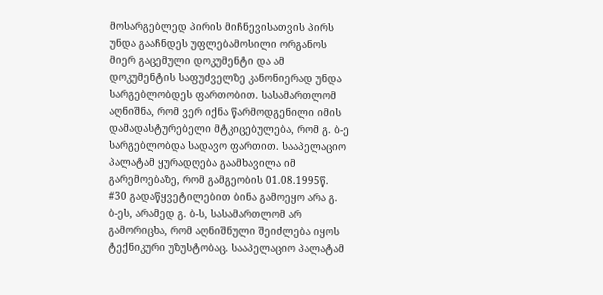მოსარგებლედ პირის მიჩნევისათვის პირს უნდა გააჩნდეს უფლებამოსილი ორგანოს მიერ გაცემული დოკუმენტი და ამ დოკუმენტის საფუძველზე კანონიერად უნდა სარგებლობდეს ფართობით. სასამართლომ აღნიშნა, რომ ვერ იქნა წარმოდგენილი იმის დამადასტურებელი მტკიცებულება, რომ გ. ბ-ე სარგებლობდა სადავო ფართით. სააპელაციო პალატამ ყურადღება გაამხავილა იმ გარემოებაზე, რომ გამგეობის 01.08.1995წ. #30 გადაწყვეტილებით ბინა გამოეყო არა გ. ბ-ეს, არამედ გ. ბ-ს, სასამართლომ არ გამორიცხა, რომ აღნიშნული შეიძლება იყოს ტექნიკური უზუსტობაც. სააპელაციო პალატამ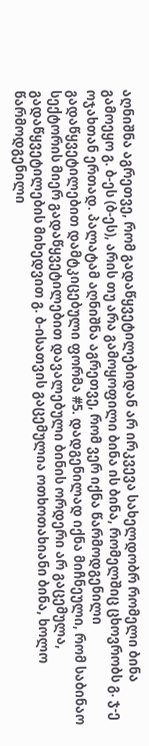აღნიშნა აგრეთვე, რომ გადაწყვეტილებიდან არ ირკვევა სახელდობრ რომელი ბინა გამოეყო გ. ბ-ეს (ბ-ეს), არის თუ არა გამოყოფილი ბინა ის ბინა, რომელშიც ცხოვრობს გ. ჯ-ე ოჯახთან ერთად. პალატამ აღნიშნა აგრეთვე, რომ ვერ იქნა წარმოდგენილი გადაწყვეტილებით დამტკიცებული ფორმა #5. დადგენილად იქნა მიჩნეული, რომ საბინაო სექტორის მიერ გადაწყვეტილებით დავალებული ბინის ორდერი არ გაცემულა, გადაწყვეტილების მიხედვით გ. ბ-ისათვის გაცემულია ოთხოთახიანი ბინა, ხოლო წარმოდგენილი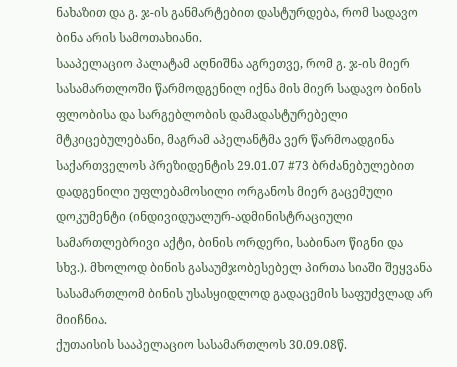ნახაზით და გ. ჯ-ის განმარტებით დასტურდება, რომ სადავო ბინა არის სამოთახიანი.
სააპელაციო პალატამ აღნიშნა აგრეთვე, რომ გ. ჯ-ის მიერ სასამართლოში წარმოდგენილ იქნა მის მიერ სადავო ბინის ფლობისა და სარგებლობის დამადასტურებელი მტკიცებულებანი, მაგრამ აპელანტმა ვერ წარმოადგინა საქართველოს პრეზიდენტის 29.01.07 #73 ბრძანებულებით დადგენილი უფლებამოსილი ორგანოს მიერ გაცემული დოკუმენტი (ინდივიდუალურ-ადმინისტრაციული სამართლებრივი აქტი, ბინის ორდერი, საბინაო წიგნი და სხვ.). მხოლოდ ბინის გასაუმჯობესებელ პირთა სიაში შეყვანა სასამართლომ ბინის უსასყიდლოდ გადაცემის საფუძვლად არ მიიჩნია.
ქუთაისის სააპელაციო სასამართლოს 30.09.08წ.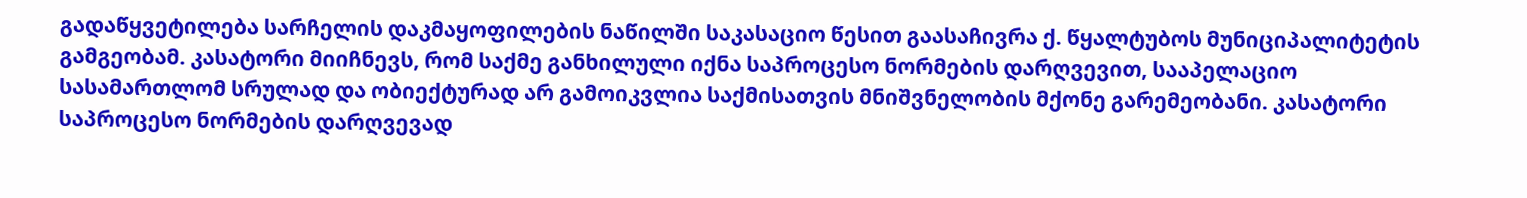გადაწყვეტილება სარჩელის დაკმაყოფილების ნაწილში საკასაციო წესით გაასაჩივრა ქ. წყალტუბოს მუნიციპალიტეტის გამგეობამ. კასატორი მიიჩნევს, რომ საქმე განხილული იქნა საპროცესო ნორმების დარღვევით, სააპელაციო სასამართლომ სრულად და ობიექტურად არ გამოიკვლია საქმისათვის მნიშვნელობის მქონე გარემეობანი. კასატორი საპროცესო ნორმების დარღვევად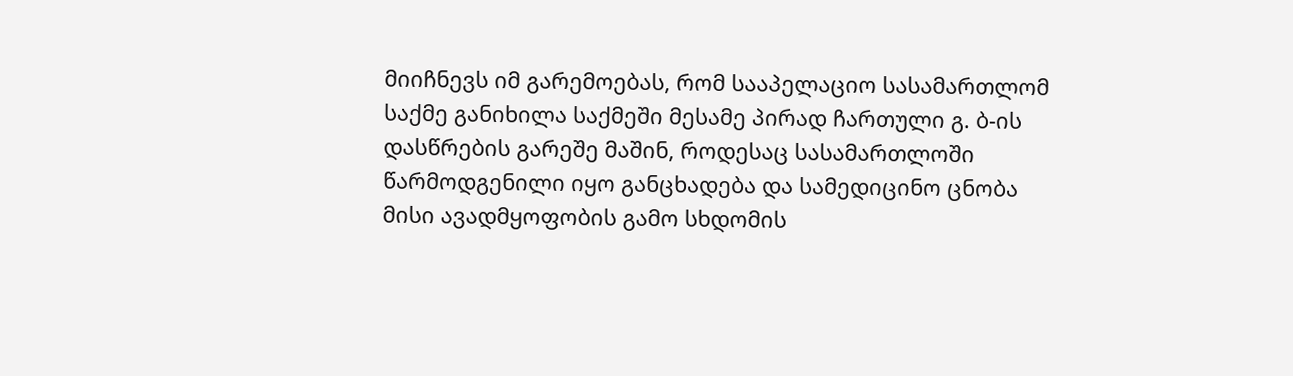მიიჩნევს იმ გარემოებას, რომ სააპელაციო სასამართლომ საქმე განიხილა საქმეში მესამე პირად ჩართული გ. ბ-ის დასწრების გარეშე მაშინ, როდესაც სასამართლოში წარმოდგენილი იყო განცხადება და სამედიცინო ცნობა მისი ავადმყოფობის გამო სხდომის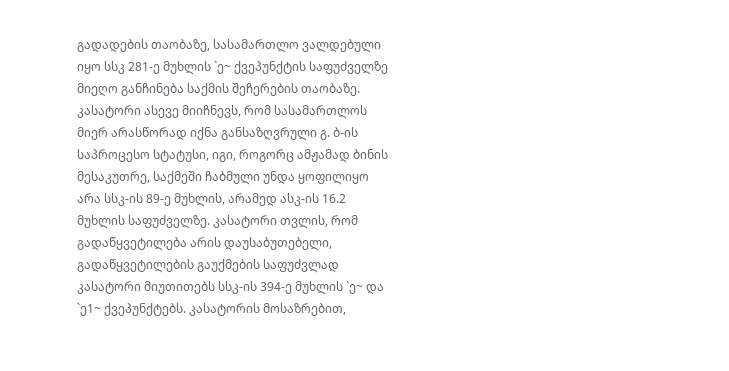გადადების თაობაზე, სასამართლო ვალდებული იყო სსკ 281-ე მუხლის `ე~ ქვეპუნქტის საფუძველზე მიეღო განჩინება საქმის შეჩერების თაობაზე. კასატორი ასევე მიიჩნევს, რომ სასამართლოს მიერ არასწორად იქნა განსაზღვრული გ. ბ-ის საპროცესო სტატუსი, იგი, როგორც ამჟამად ბინის მესაკუთრე, საქმეში ჩაბმული უნდა ყოფილიყო არა სსკ-ის 89-ე მუხლის, არამედ ასკ-ის 16.2 მუხლის საფუძველზე. კასატორი თვლის, რომ გადაწყვეტილება არის დაუსაბუთებელი, გადაწყვეტილების გაუქმების საფუძვლად კასატორი მიუთითებს სსკ-ის 394-ე მუხლის `ე~ და `ე1~ ქვეპუნქტებს. კასატორის მოსაზრებით,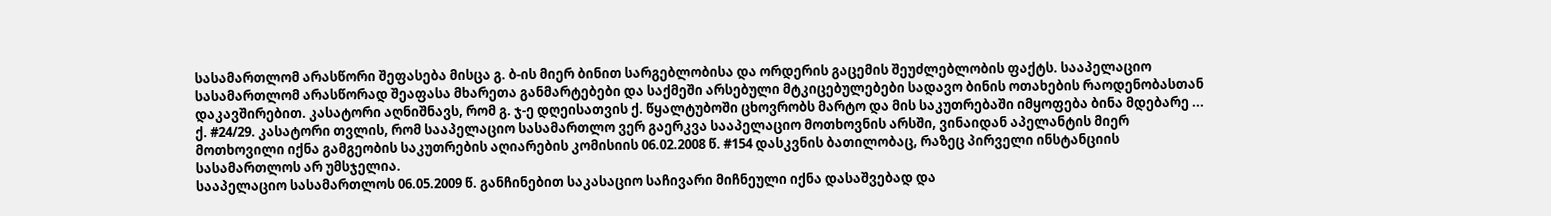სასამართლომ არასწორი შეფასება მისცა გ. ბ-ის მიერ ბინით სარგებლობისა და ორდერის გაცემის შეუძლებლობის ფაქტს. სააპელაციო სასამართლომ არასწორად შეაფასა მხარეთა განმარტებები და საქმეში არსებული მტკიცებულებები სადავო ბინის ოთახების რაოდენობასთან დაკავშირებით. კასატორი აღნიშნავს, რომ გ. ჯ-ე დღეისათვის ქ. წყალტუბოში ცხოვრობს მარტო და მის საკუთრებაში იმყოფება ბინა მდებარე ... ქ. #24/29. კასატორი თვლის, რომ სააპელაციო სასამართლო ვერ გაერკვა სააპელაციო მოთხოვნის არსში, ვინაიდან აპელანტის მიერ მოთხოვილი იქნა გამგეობის საკუთრების აღიარების კომისიის 06.02.2008 წ. #154 დასკვნის ბათილობაც, რაზეც პირველი ინსტანციის სასამართლოს არ უმსჯელია.
სააპელაციო სასამართლოს 06.05.2009 წ. განჩინებით საკასაციო საჩივარი მიჩნეული იქნა დასაშვებად და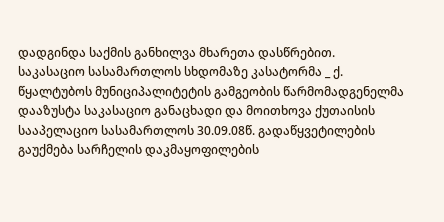დადგინდა საქმის განხილვა მხარეთა დასწრებით.
საკასაციო სასამართლოს სხდომაზე კასატორმა _ ქ. წყალტუბოს მუნიციპალიტეტის გამგეობის წარმომადგენელმა დააზუსტა საკასაციო განაცხადი და მოითხოვა ქუთაისის სააპელაციო სასამართლოს 30.09.08წ. გადაწყვეტილების გაუქმება სარჩელის დაკმაყოფილების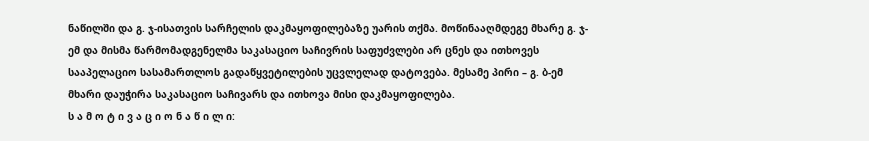ნაწილში და გ. ჯ-ისათვის სარჩელის დაკმაყოფილებაზე უარის თქმა. მოწინააღმდეგე მხარე გ. ჯ-ემ და მისმა წარმომადგენელმა საკასაციო საჩივრის საფუძვლები არ ცნეს და ითხოვეს სააპელაციო სასამართლოს გადაწყვეტილების უცვლელად დატოვება. მესამე პირი – გ. ბ-ემ მხარი დაუჭირა საკასაციო საჩივარს და ითხოვა მისი დაკმაყოფილება.
ს ა მ ო ტ ი ვ ა ც ი ო ნ ა წ ი ლ ი: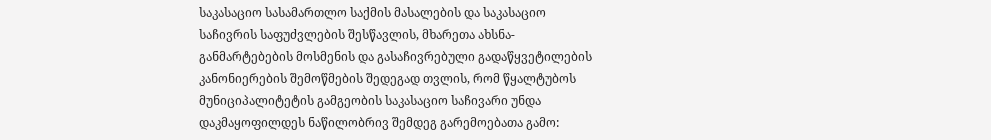საკასაციო სასამართლო საქმის მასალების და საკასაციო საჩივრის საფუძვლების შესწავლის, მხარეთა ახსნა-განმარტებების მოსმენის და გასაჩივრებული გადაწყვეტილების კანონიერების შემოწმების შედეგად თვლის, რომ წყალტუბოს მუნიციპალიტეტის გამგეობის საკასაციო საჩივარი უნდა დაკმაყოფილდეს ნაწილობრივ შემდეგ გარემოებათა გამო: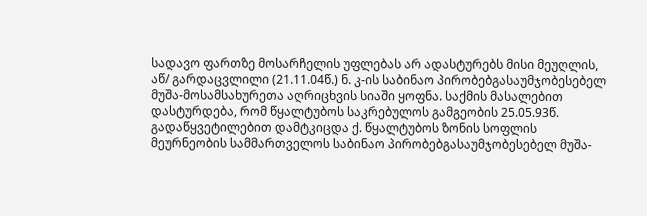სადავო ფართზე მოსარჩელის უფლებას არ ადასტურებს მისი მეუღლის, აწ/ გარდაცვლილი (21.11.04წ.) ნ. კ-ის საბინაო პირობებგასაუმჯობესებელ მუშა-მოსამსახურეთა აღრიცხვის სიაში ყოფნა. საქმის მასალებით დასტურდება, რომ წყალტუბოს საკრებულოს გამგეობის 25.05.93წ. გადაწყვეტილებით დამტკიცდა ქ. წყალტუბოს ზონის სოფლის მეურნეობის სამმართველოს საბინაო პირობებგასაუმჯობესებელ მუშა-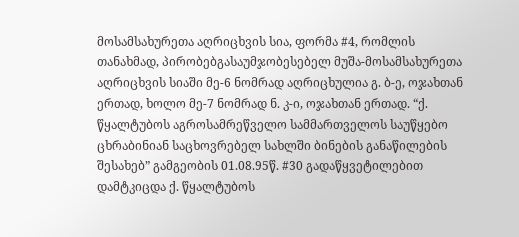მოსამსახურეთა აღრიცხვის სია, ფორმა #4, რომლის თანახმად, პირობებგასაუმჯობესებელ მუშა-მოსამსახურეთა აღრიცხვის სიაში მე-6 ნომრად აღრიცხულია გ. ბ-ე, ოჯახთან ერთად, ხოლო მე-7 ნომრად ნ. კ-ი, ოჯახთან ერთად. “ქ. წყალტუბოს აგროსამრეწველო სამმართველოს საუწყებო ცხრაბინიან საცხოვრებელ სახლში ბინების განაწილების შესახებ” გამგეობის 01.08.95წ. #30 გადაწყვეტილებით დამტკიცდა ქ. წყალტუბოს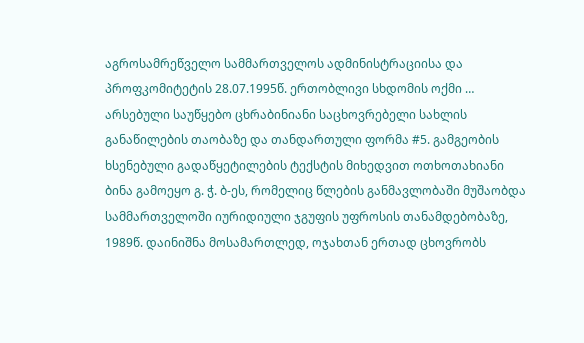აგროსამრეწველო სამმართველოს ადმინისტრაციისა და პროფკომიტეტის 28.07.1995წ. ერთობლივი სხდომის ოქმი … არსებული საუწყებო ცხრაბინიანი საცხოვრებელი სახლის განაწილების თაობაზე და თანდართული ფორმა #5. გამგეობის ხსენებული გადაწყეტილების ტექსტის მიხედვით ოთხოთახიანი ბინა გამოეყო გ. ჭ. ბ-ეს, რომელიც წლების განმავლობაში მუშაობდა სამმართველოში იურიდიული ჯგუფის უფროსის თანამდებობაზე, 1989წ. დაინიშნა მოსამართლედ, ოჯახთან ერთად ცხოვრობს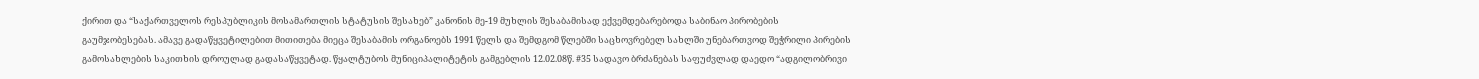ქირით და “საქართველოს რესპუბლიკის მოსამართლის სტატუსის შესახებ” კანონის მე-19 მუხლის შესაბამისად ექვემდებარებოდა საბინაო პირობების გაუმჯობესებას. ამავე გადაწყვეტილებით მითითება მიეცა შესაბამის ორგანოებს 1991 წელს და შემდგომ წლებში საცხოვრებელ სახლში უნებართვოდ შეჭრილი პირების გამოსახლების საკითხის დროულად გადასაწყვეტად. წყალტუბოს მუნიციპალიტეტის გამგებლის 12.02.08წ. #35 სადავო ბრძანებას საფუძვლად დაედო “ადგილობრივი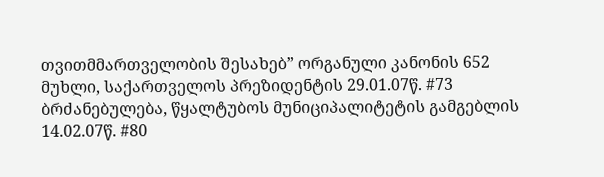თვითმმართველობის შესახებ” ორგანული კანონის 652 მუხლი, საქართველოს პრეზიდენტის 29.01.07წ. #73 ბრძანებულება, წყალტუბოს მუნიციპალიტეტის გამგებლის 14.02.07წ. #80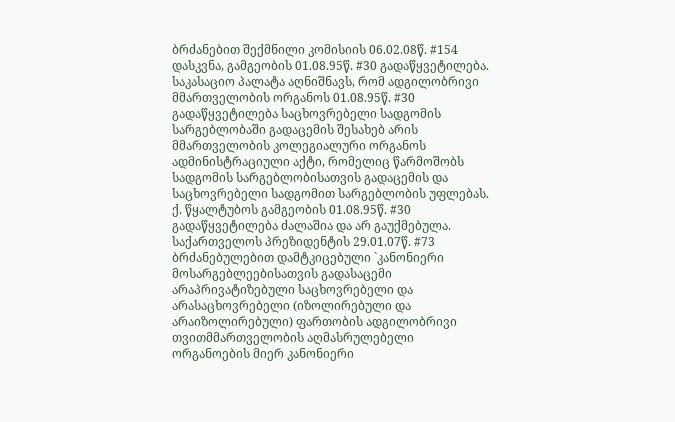ბრძანებით შექმნილი კომისიის 06.02.08წ. #154 დასკვნა, გამგეობის 01.08.95წ. #30 გადაწყვეტილება. საკასაციო პალატა აღნიშნავს, რომ ადგილობრივი მმართველობის ორგანოს 01.08.95წ. #30 გადაწყვეტილება საცხოვრებელი სადგომის სარგებლობაში გადაცემის შესახებ არის მმართველობის კოლეგიალური ორგანოს ადმინისტრაციული აქტი, რომელიც წარმოშობს სადგომის სარგებლობისათვის გადაცემის და საცხოვრებელი სადგომით სარგებლობის უფლებას. ქ. წყალტუბოს გამგეობის 01.08.95წ. #30 გადაწყვეტილება ძალაშია და არ გაუქმებულა. საქართველოს პრეზიდენტის 29.01.07წ. #73 ბრძანებულებით დამტკიცებული `კანონიერი მოსარგებლეებისათვის გადასაცემი არაპრივატიზებული საცხოვრებელი და არასაცხოვრებელი (იზოლირებული და არაიზოლირებული) ფართობის ადგილობრივი თვითმმართველობის აღმასრულებელი ორგანოების მიერ კანონიერი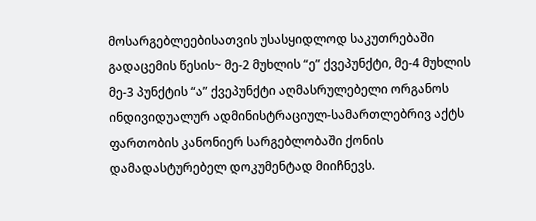მოსარგებლეებისათვის უსასყიდლოდ საკუთრებაში გადაცემის წესის~ მე-2 მუხლის “ე” ქვეპუნქტი, მე-4 მუხლის მე-3 პუნქტის “ა” ქვეპუნქტი აღმასრულებელი ორგანოს ინდივიდუალურ ადმინისტრაციულ-სამართლებრივ აქტს ფართობის კანონიერ სარგებლობაში ქონის დამადასტურებელ დოკუმენტად მიიჩნევს.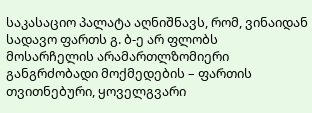საკასაციო პალატა აღნიშნავს, რომ, ვინაიდან სადავო ფართს გ. ბ-ე არ ფლობს მოსარჩელის არამართლზომიერი განგრძობადი მოქმედების – ფართის თვითნებური, ყოველგვარი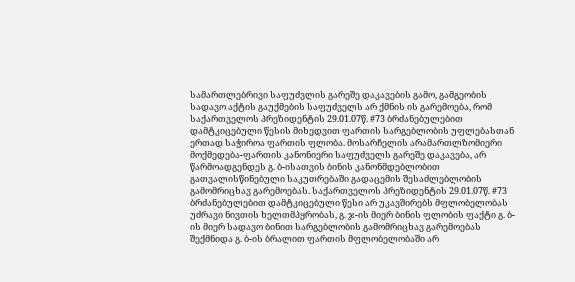სამართლებრივი საფუძვლის გარეშე დაკავების გამო, გამგეობის სადავო აქტის გაუქმების საფუძველს არ ქმნის ის გარემოება, რომ საქართველოს პრეზიდენტის 29.01.07წ. #73 ბრძანებულებით დამტკიცებული წესის მიხედვით ფართის სარგებლობის უფლებასთან ერთად საჭიროა ფართის ფლობა. მოსარჩელის არამართლზომიერი მოქმედება-ფართის კანონიერი საფუძველს გარეშე დაკავება, არ წარმოადგენდეს გ. ბ-ისათვის ბინის კანონმდებლობით გათვალისწინებული საკუთრებაში გადაცემის შესაძლებლობის გამომრიცხავ გარემოებას. საქართველოს პრეზიდენტის 29.01.07წ. #73 ბრძანებულებით დამტკიცებული წესი არ უკავშირებს მფლობელობას უძრავი ნივთის ხელთმპყრობას, გ. ჯ-ის მიერ ბინის ფლობის ფაქტი გ. ბ-ის მიერ სადავო ბინით სარგებლობის გამომრიცხავ გარემოებას შექმნიდა გ. ბ-ის ბრალით ფართის მფლობელობაში არ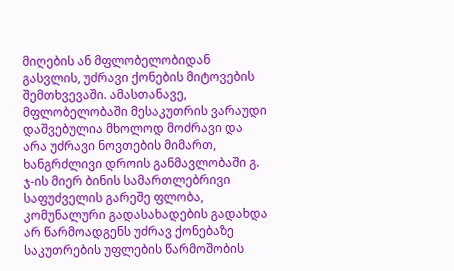მიღების ან მფლობელობიდან გასვლის, უძრავი ქონების მიტოვების შემთხვევაში. ამასთანავე, მფლობელობაში მესაკუთრის ვარაუდი დაშვებულია მხოლოდ მოძრავი და არა უძრავი ნოვთების მიმართ, ხანგრძლივი დროის განმავლობაში გ. ჯ-ის მიერ ბინის სამართლებრივი საფუძველის გარეშე ფლობა, კომუნალური გადასახადების გადახდა არ წარმოადგენს უძრავ ქონებაზე საკუთრების უფლების წარმოშობის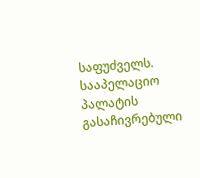საფუძველს.
სააპელაციო პალატის გასაჩივრებული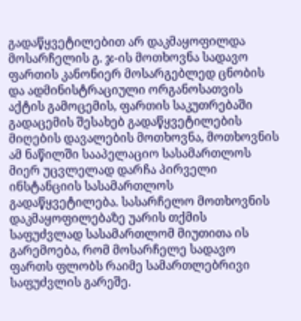გადაწყვეტილებით არ დაკმაყოფილდა მოსარჩელის გ. ჯ-ის მოთხოვნა სადავო ფართის კანონიერ მოსარგებლედ ცნობის და ადმინისტრაციული ორგანოსათვის აქტის გამოცემის, ფართის საკუთრებაში გადაცემის შესახებ გადაწყვეტილების მიღების დავალების მოთხოვნა, მოთხოვნის ამ ნაწილში სააპელაციო სასამართლოს მიერ უცვლელად დარჩა პირველი ინსტანციის სასამართლოს გადაწყვეტილება. სასარჩელო მოთხოვნის დაკმაყოფილებაზე უარის თქმის საფუძვლად სასამართლომ მიუთითა ის გარემოება, რომ მოსარჩელე სადავო ფართს ფლობს რაიმე სამართლებრივი საფუძვლის გარეშე.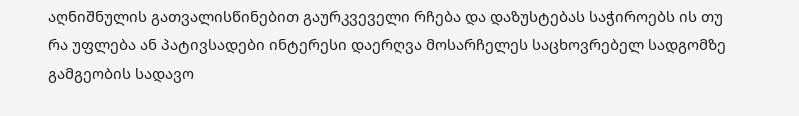აღნიშნულის გათვალისწინებით გაურკვეველი რჩება და დაზუსტებას საჭიროებს ის თუ რა უფლება ან პატივსადები ინტერესი დაერღვა მოსარჩელეს საცხოვრებელ სადგომზე გამგეობის სადავო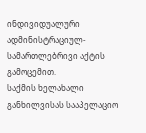ინდივიდუალური ადმინისტრაციულ-სამართლებრივი აქტის გამოცემით.
საქმის ხელახალი განხილვისას სააპელაციო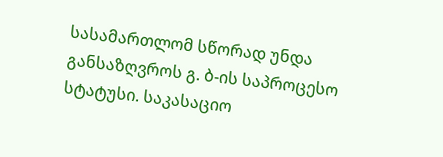სასამართლომ სწორად უნდა განსაზღვროს გ. ბ-ის საპროცესო სტატუსი. საკასაციო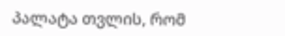პალატა თვლის, რომ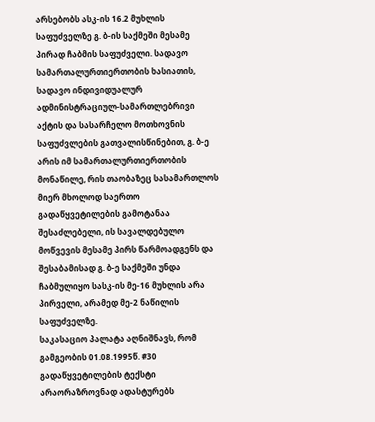არსებობს ასკ-ის 16.2 მუხლის საფუძველზე გ. ბ-ის საქმეში მესამე პირად ჩაბმის საფუძველი. სადავო სამართალურთიერთობის ხასიათის, სადავო ინდივიდუალურ ადმინისტრაციულ-სამართლებრივი აქტის და სასარჩელო მოთხოვნის საფუძვლების გათვალისწინებით, გ. ბ-ე არის იმ სამართალურთიერთობის მონაწილე, რის თაობაზეც სასამართლოს მიერ მხოლოდ საერთო გადაწყვეტილების გამოტანაა შესაძლებელი, ის სავალდებულო მოწვევის მესამე პირს წარმოადგენს და შესაბამისად გ. ბ-ე საქმეში უნდა ჩაბმულიყო სასკ-ის მე-16 მუხლის არა პირველი, არამედ მე-2 ნაწილის საფუძველზე.
საკასაციო პალატა აღნიშნავს, რომ გამგეობის 01.08.1995წ. #30 გადაწყვეტილების ტექსტი არაორაზროვნად ადასტურებს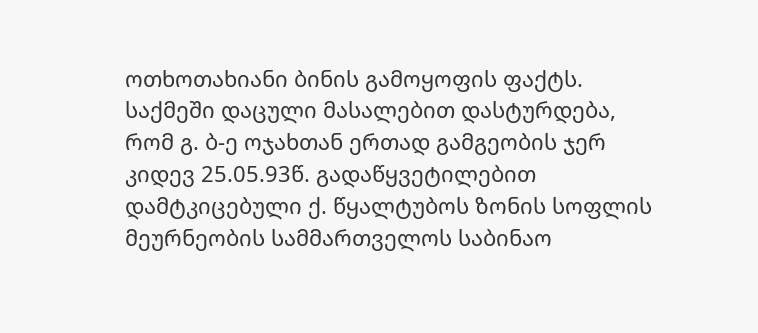ოთხოთახიანი ბინის გამოყოფის ფაქტს. საქმეში დაცული მასალებით დასტურდება, რომ გ. ბ-ე ოჯახთან ერთად გამგეობის ჯერ კიდევ 25.05.93წ. გადაწყვეტილებით დამტკიცებული ქ. წყალტუბოს ზონის სოფლის მეურნეობის სამმართველოს საბინაო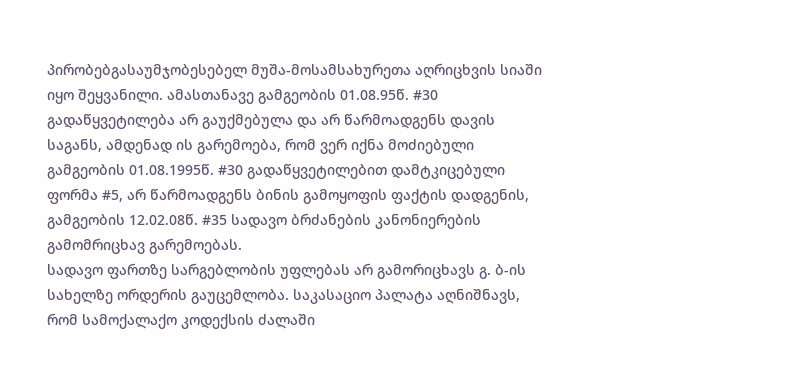პირობებგასაუმჯობესებელ მუშა-მოსამსახურეთა აღრიცხვის სიაში იყო შეყვანილი. ამასთანავე გამგეობის 01.08.95წ. #30 გადაწყვეტილება არ გაუქმებულა და არ წარმოადგენს დავის საგანს, ამდენად ის გარემოება, რომ ვერ იქნა მოძიებული გამგეობის 01.08.1995წ. #30 გადაწყვეტილებით დამტკიცებული ფორმა #5, არ წარმოადგენს ბინის გამოყოფის ფაქტის დადგენის, გამგეობის 12.02.08წ. #35 სადავო ბრძანების კანონიერების გამომრიცხავ გარემოებას.
სადავო ფართზე სარგებლობის უფლებას არ გამორიცხავს გ. ბ-ის სახელზე ორდერის გაუცემლობა. საკასაციო პალატა აღნიშნავს, რომ სამოქალაქო კოდექსის ძალაში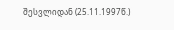შესვლიდან (25.11.1997წ.)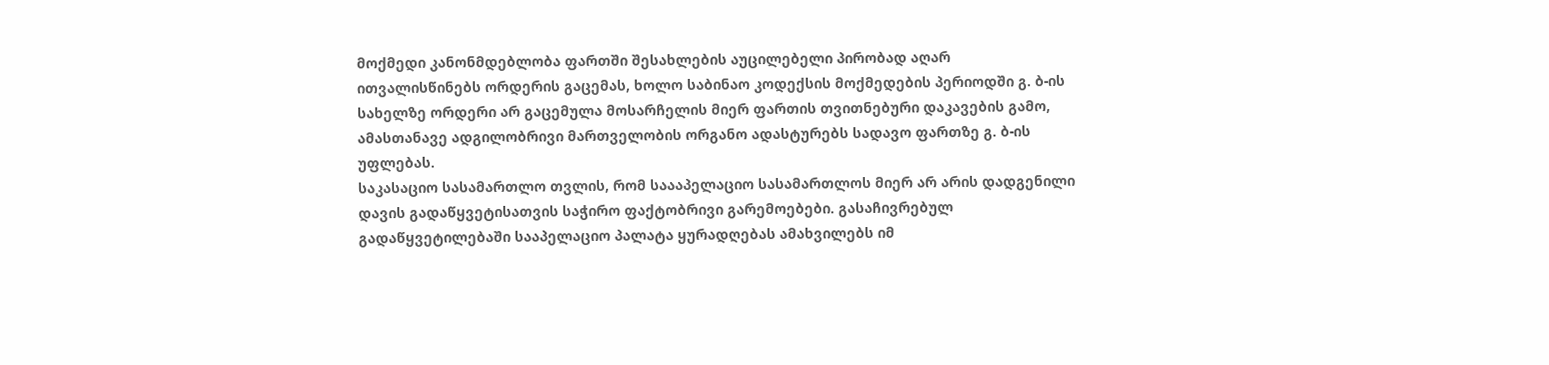მოქმედი კანონმდებლობა ფართში შესახლების აუცილებელი პირობად აღარ ითვალისწინებს ორდერის გაცემას, ხოლო საბინაო კოდექსის მოქმედების პერიოდში გ. ბ-ის სახელზე ორდერი არ გაცემულა მოსარჩელის მიერ ფართის თვითნებური დაკავების გამო, ამასთანავე ადგილობრივი მართველობის ორგანო ადასტურებს სადავო ფართზე გ. ბ-ის უფლებას.
საკასაციო სასამართლო თვლის, რომ საააპელაციო სასამართლოს მიერ არ არის დადგენილი დავის გადაწყვეტისათვის საჭირო ფაქტობრივი გარემოებები. გასაჩივრებულ გადაწყვეტილებაში სააპელაციო პალატა ყურადღებას ამახვილებს იმ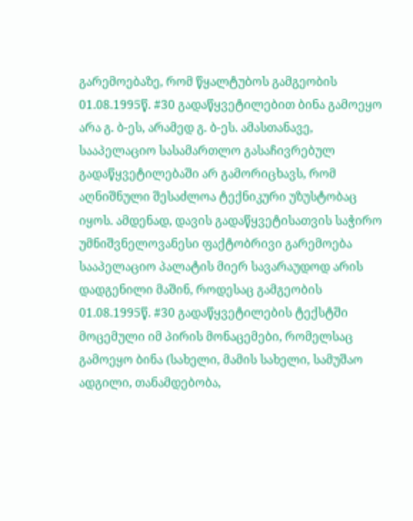გარემოებაზე, რომ წყალტუბოს გამგეობის 01.08.1995წ. #30 გადაწყვეტილებით ბინა გამოეყო არა გ. ბ-ეს, არამედ გ. ბ-ეს. ამასთანავე, სააპელაციო სასამართლო გასაჩივრებულ გადაწყვეტილებაში არ გამორიცხავს, რომ აღნიშნული შესაძლოა ტექნიკური უზუსტობაც იყოს. ამდენად, დავის გადაწყვეტისათვის საჭირო უმნიშვნელოვანესი ფაქტობრივი გარემოება სააპელაციო პალატის მიერ სავარაუდოდ არის დადგენილი მაშინ, როდესაც გამგეობის 01.08.1995წ. #30 გადაწყვეტილების ტექსტში მოცემული იმ პირის მონაცემები, რომელსაც გამოეყო ბინა (სახელი, მამის სახელი, სამუშაო ადგილი, თანამდებობა,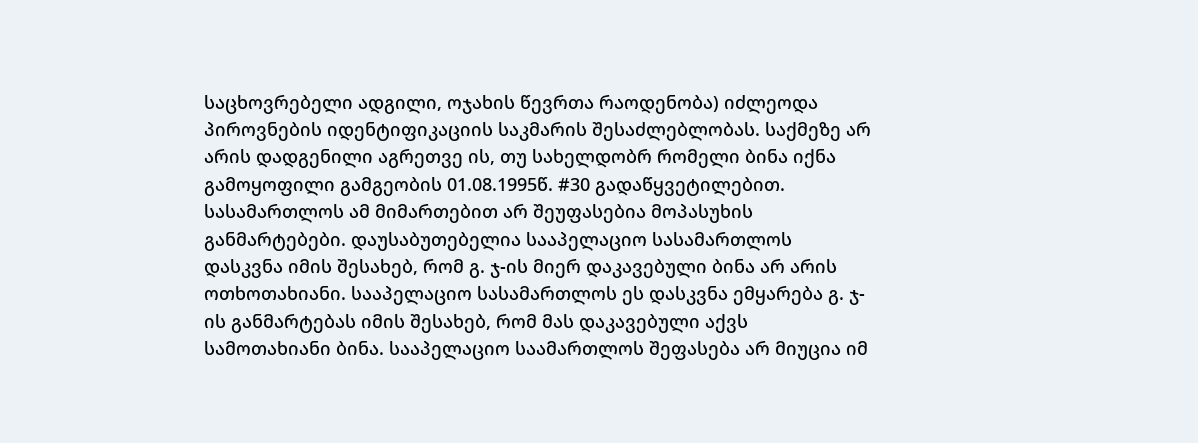საცხოვრებელი ადგილი, ოჯახის წევრთა რაოდენობა) იძლეოდა პიროვნების იდენტიფიკაციის საკმარის შესაძლებლობას. საქმეზე არ არის დადგენილი აგრეთვე ის, თუ სახელდობრ რომელი ბინა იქნა გამოყოფილი გამგეობის 01.08.1995წ. #30 გადაწყვეტილებით. სასამართლოს ამ მიმართებით არ შეუფასებია მოპასუხის განმარტებები. დაუსაბუთებელია სააპელაციო სასამართლოს დასკვნა იმის შესახებ, რომ გ. ჯ-ის მიერ დაკავებული ბინა არ არის ოთხოთახიანი. სააპელაციო სასამართლოს ეს დასკვნა ემყარება გ. ჯ-ის განმარტებას იმის შესახებ, რომ მას დაკავებული აქვს სამოთახიანი ბინა. სააპელაციო საამართლოს შეფასება არ მიუცია იმ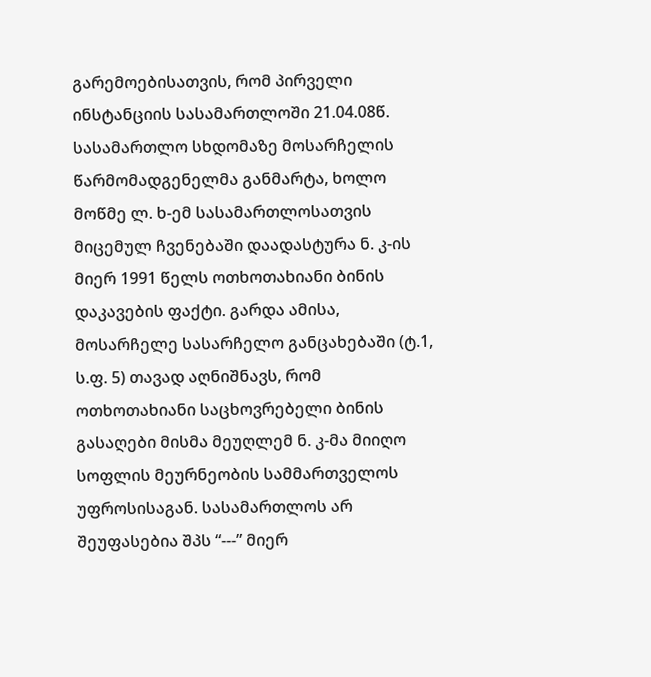გარემოებისათვის, რომ პირველი ინსტანციის სასამართლოში 21.04.08წ. სასამართლო სხდომაზე მოსარჩელის წარმომადგენელმა განმარტა, ხოლო მოწმე ლ. ხ-ემ სასამართლოსათვის მიცემულ ჩვენებაში დაადასტურა ნ. კ-ის მიერ 1991 წელს ოთხოთახიანი ბინის დაკავების ფაქტი. გარდა ამისა, მოსარჩელე სასარჩელო განცახებაში (ტ.1, ს.ფ. 5) თავად აღნიშნავს, რომ ოთხოთახიანი საცხოვრებელი ბინის გასაღები მისმა მეუღლემ ნ. კ-მა მიიღო სოფლის მეურნეობის სამმართველოს უფროსისაგან. სასამართლოს არ შეუფასებია შპს “---” მიერ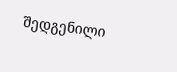შედგენილი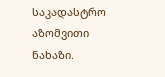საკადასტრო აზომვითი ნახაზი.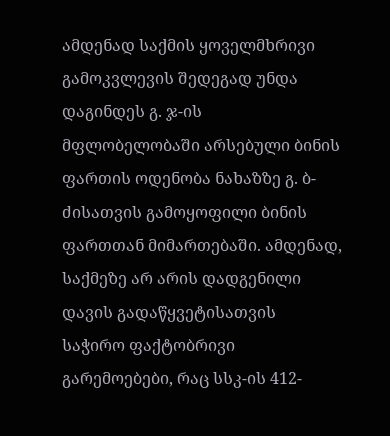ამდენად საქმის ყოველმხრივი გამოკვლევის შედეგად უნდა დაგინდეს გ. ჯ-ის მფლობელობაში არსებული ბინის ფართის ოდენობა ნახაზზე გ. ბ-ძისათვის გამოყოფილი ბინის ფართთან მიმართებაში. ამდენად, საქმეზე არ არის დადგენილი დავის გადაწყვეტისათვის საჭირო ფაქტობრივი გარემოებები, რაც სსკ-ის 412-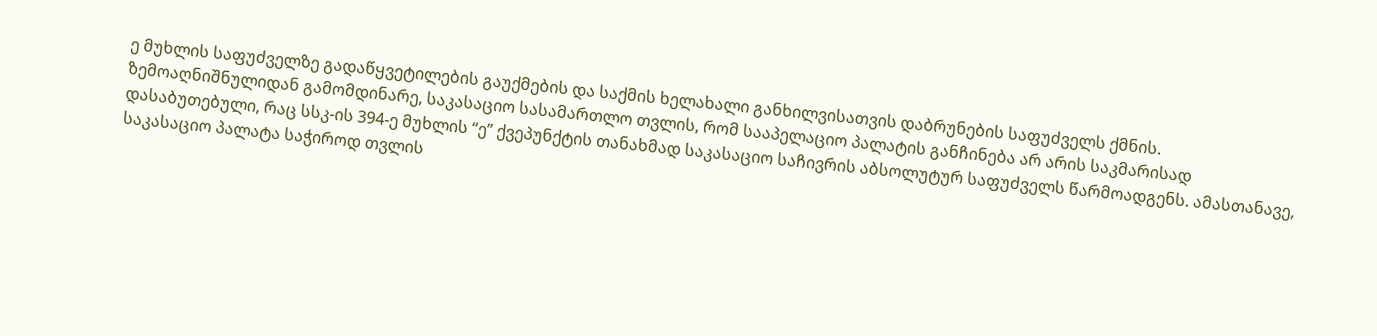ე მუხლის საფუძველზე გადაწყვეტილების გაუქმების და საქმის ხელახალი განხილვისათვის დაბრუნების საფუძველს ქმნის.
ზემოაღნიშნულიდან გამომდინარე, საკასაციო სასამართლო თვლის, რომ სააპელაციო პალატის განჩინება არ არის საკმარისად დასაბუთებული, რაც სსკ-ის 394-ე მუხლის “ე” ქვეპუნქტის თანახმად საკასაციო საჩივრის აბსოლუტურ საფუძველს წარმოადგენს. ამასთანავე, საკასაციო პალატა საჭიროდ თვლის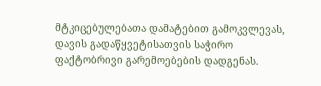მტკიცებულებათა დამატებით გამოკვლევას, დავის გადაწყვეტისათვის საჭირო ფაქტობრივი გარემოებების დადგენას.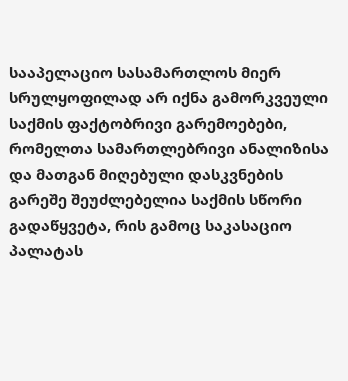სააპელაციო სასამართლოს მიერ სრულყოფილად არ იქნა გამორკვეული საქმის ფაქტობრივი გარემოებები, რომელთა სამართლებრივი ანალიზისა და მათგან მიღებული დასკვნების გარეშე შეუძლებელია საქმის სწორი გადაწყვეტა, რის გამოც საკასაციო პალატას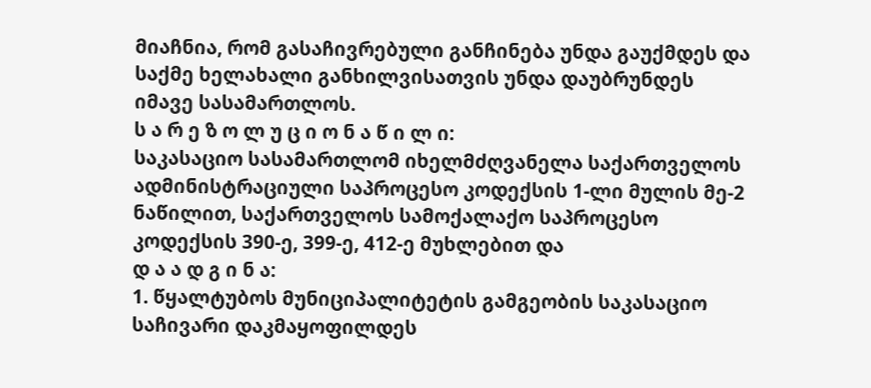მიაჩნია, რომ გასაჩივრებული განჩინება უნდა გაუქმდეს და საქმე ხელახალი განხილვისათვის უნდა დაუბრუნდეს იმავე სასამართლოს.
ს ა რ ე ზ ო ლ უ ც ი ო ნ ა წ ი ლ ი:
საკასაციო სასამართლომ იხელმძღვანელა საქართველოს ადმინისტრაციული საპროცესო კოდექსის 1-ლი მულის მე-2 ნაწილით, საქართველოს სამოქალაქო საპროცესო კოდექსის 390-ე, 399-ე, 412-ე მუხლებით და
დ ა ა დ გ ი ნ ა:
1. წყალტუბოს მუნიციპალიტეტის გამგეობის საკასაციო საჩივარი დაკმაყოფილდეს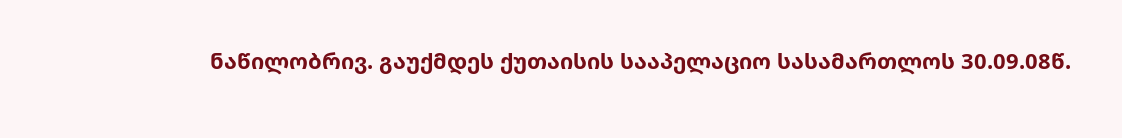ნაწილობრივ. გაუქმდეს ქუთაისის სააპელაციო სასამართლოს 30.09.08წ.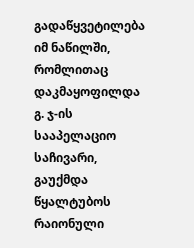გადაწყვეტილება იმ ნაწილში, რომლითაც დაკმაყოფილდა გ. ჯ-ის სააპელაციო საჩივარი, გაუქმდა წყალტუბოს რაიონული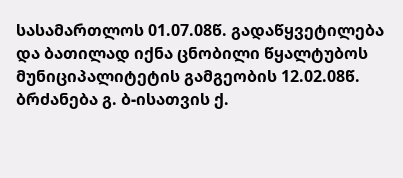სასამართლოს 01.07.08წ. გადაწყვეტილება და ბათილად იქნა ცნობილი წყალტუბოს მუნიციპალიტეტის გამგეობის 12.02.08წ. ბრძანება გ. ბ-ისათვის ქ.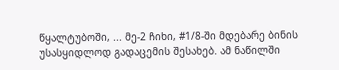წყალტუბოში, ... მე-2 ჩიხი, #1/8-ში მდებარე ბინის უსასყიდლოდ გადაცემის შესახებ. ამ ნაწილში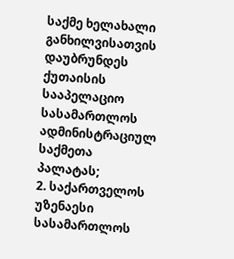საქმე ხელახალი განხილვისათვის დაუბრუნდეს ქუთაისის სააპელაციო სასამართლოს ადმინისტრაციულ საქმეთა პალატას;
2. საქართველოს უზენაესი სასამართლოს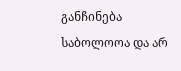განჩინება საბოლოოა და არ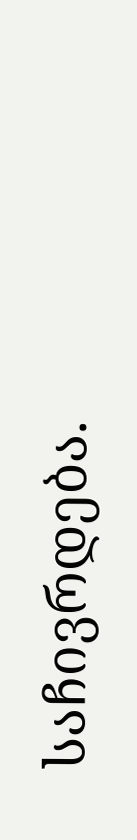საჩივრდება.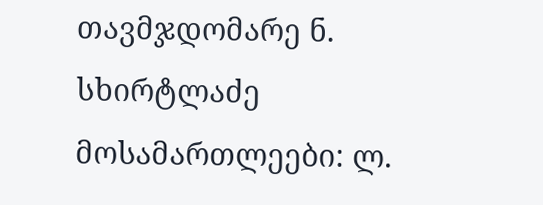თავმჯდომარე ნ. სხირტლაძე
მოსამართლეები: ლ.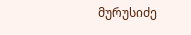მურუსიძე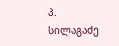პ. სილაგაძე